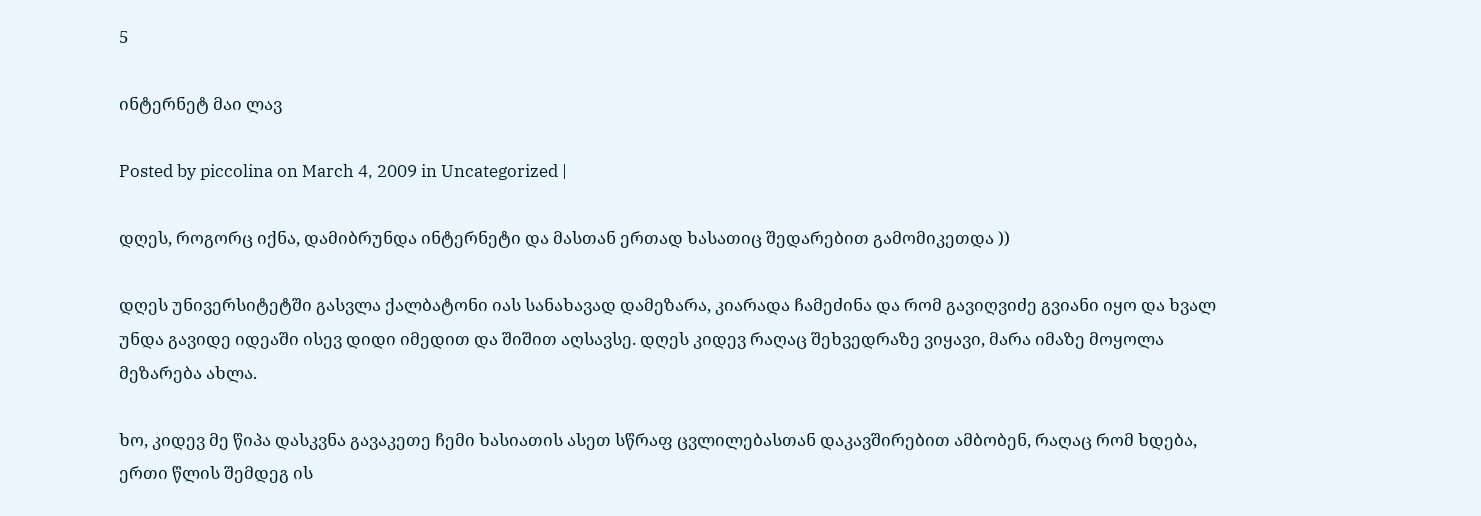5

ინტერნეტ მაი ლავ

Posted by piccolina on March 4, 2009 in Uncategorized |

დღეს, როგორც იქნა, დამიბრუნდა ინტერნეტი და მასთან ერთად ხასათიც შედარებით გამომიკეთდა ))

დღეს უნივერსიტეტში გასვლა ქალბატონი იას სანახავად დამეზარა, კიარადა ჩამეძინა და რომ გავიღვიძე გვიანი იყო და ხვალ უნდა გავიდე იდეაში ისევ დიდი იმედით და შიშით აღსავსე. დღეს კიდევ რაღაც შეხვედრაზე ვიყავი, მარა იმაზე მოყოლა მეზარება ახლა.

ხო, კიდევ მე წიპა დასკვნა გავაკეთე ჩემი ხასიათის ასეთ სწრაფ ცვლილებასთან დაკავშირებით ამბობენ, რაღაც რომ ხდება, ერთი წლის შემდეგ ის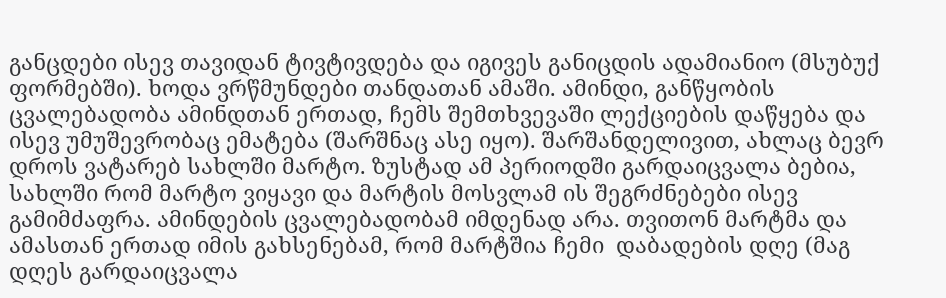განცდები ისევ თავიდან ტივტივდება და იგივეს განიცდის ადამიანიო (მსუბუქ ფორმებში). ხოდა ვრწმუნდები თანდათან ამაში. ამინდი, განწყობის ცვალებადობა ამინდთან ერთად, ჩემს შემთხვევაში ლექციების დაწყება და ისევ უმუშევრობაც ემატება (შარშნაც ასე იყო). შარშანდელივით, ახლაც ბევრ დროს ვატარებ სახლში მარტო. ზუსტად ამ პერიოდში გარდაიცვალა ბებია, სახლში რომ მარტო ვიყავი და მარტის მოსვლამ ის შეგრძნებები ისევ გამიმძაფრა. ამინდების ცვალებადობამ იმდენად არა. თვითონ მარტმა და ამასთან ერთად იმის გახსენებამ, რომ მარტშია ჩემი  დაბადების დღე (მაგ დღეს გარდაიცვალა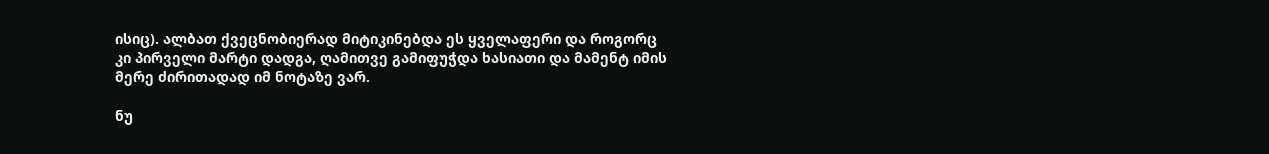ისიც). ალბათ ქვეცნობიერად მიტიკინებდა ეს ყველაფერი და როგორც კი პირველი მარტი დადგა, ღამითვე გამიფუჭდა ხასიათი და მამენტ იმის მერე ძირითადად იმ ნოტაზე ვარ.

ნუ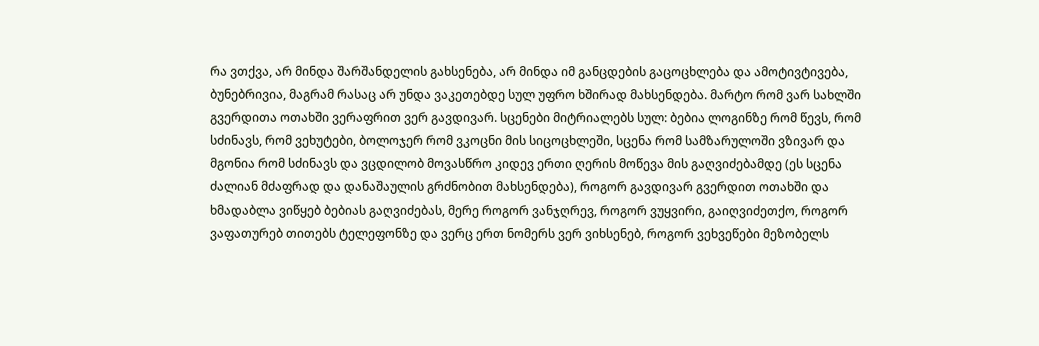რა ვთქვა, არ მინდა შარშანდელის გახსენება, არ მინდა იმ განცდების გაცოცხლება და ამოტივტივება, ბუნებრივია, მაგრამ რასაც არ უნდა ვაკეთებდე სულ უფრო ხშირად მახსენდება. მარტო რომ ვარ სახლში გვერდითა ოთახში ვერაფრით ვერ გავდივარ. სცენები მიტრიალებს სულ: ბებია ლოგინზე რომ წევს, რომ სძინავს, რომ ვეხუტები, ბოლოჯერ რომ ვკოცნი მის სიცოცხლეში, სცენა რომ სამზარულოში ვზივარ და მგონია რომ სძინავს და ვცდილობ მოვასწრო კიდევ ერთი ღერის მოწევა მის გაღვიძებამდე (ეს სცენა ძალიან მძაფრად და დანაშაულის გრძნობით მახსენდება), როგორ გავდივარ გვერდით ოთახში და ხმადაბლა ვიწყებ ბებიას გაღვიძებას, მერე როგორ ვანჯღრევ, როგორ ვუყვირი, გაიღვიძეთქო, როგორ ვაფათურებ თითებს ტელეფონზე და ვერც ერთ ნომერს ვერ ვიხსენებ, როგორ ვეხვეწები მეზობელს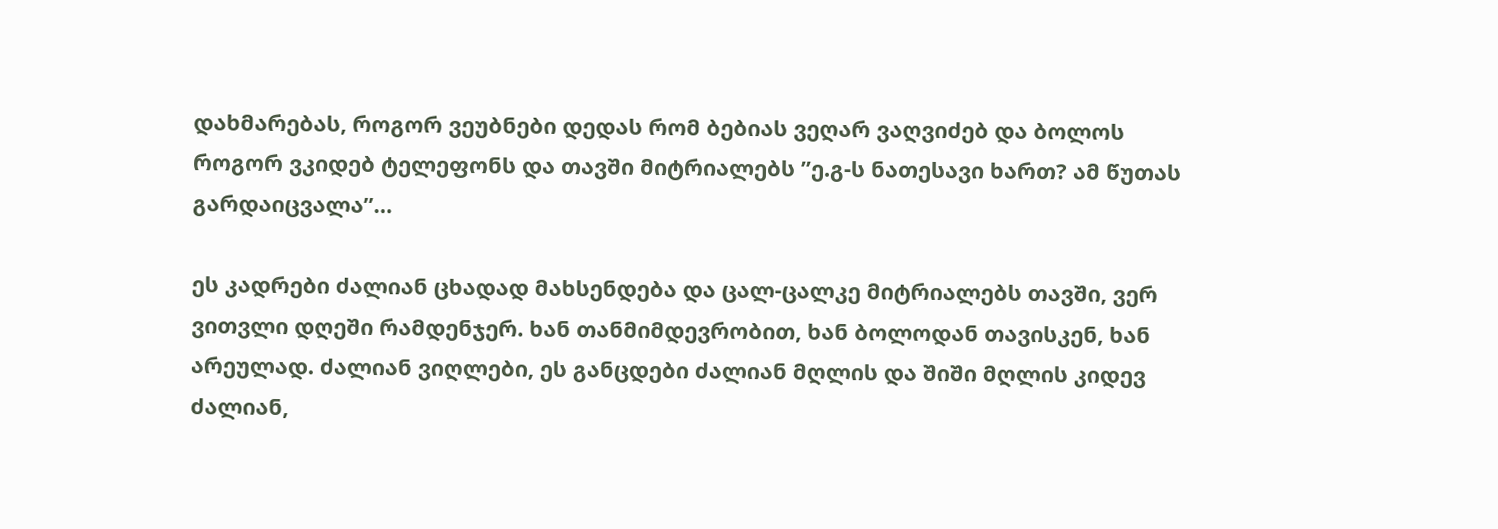დახმარებას, როგორ ვეუბნები დედას რომ ბებიას ვეღარ ვაღვიძებ და ბოლოს როგორ ვკიდებ ტელეფონს და თავში მიტრიალებს ”ე.გ-ს ნათესავი ხართ? ამ წუთას გარდაიცვალა”…

ეს კადრები ძალიან ცხადად მახსენდება და ცალ-ცალკე მიტრიალებს თავში, ვერ ვითვლი დღეში რამდენჯერ. ხან თანმიმდევრობით, ხან ბოლოდან თავისკენ, ხან არეულად. ძალიან ვიღლები, ეს განცდები ძალიან მღლის და შიში მღლის კიდევ ძალიან,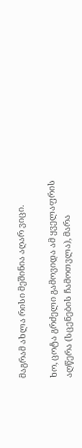მაგრამ ახლა რისი მეშინია აღარ ვიცი.

ხო, ცოტა გრძელი გამოვიდა ამ ყველაფრის აღწერა (სცენების ჩამოთვლა), მარა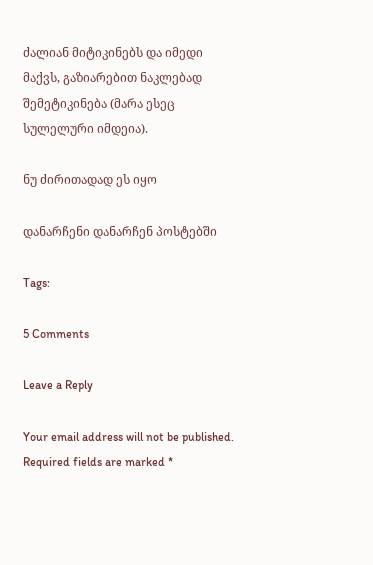ძალიან მიტიკინებს და იმედი მაქვს, გაზიარებით ნაკლებად შემეტიკინება (მარა ესეც სულელური იმდეია).

ნუ ძირითადად ეს იყო

დანარჩენი დანარჩენ პოსტებში

Tags:

5 Comments

Leave a Reply

Your email address will not be published. Required fields are marked *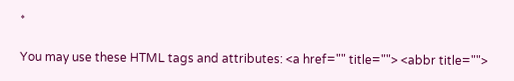*

You may use these HTML tags and attributes: <a href="" title=""> <abbr title="">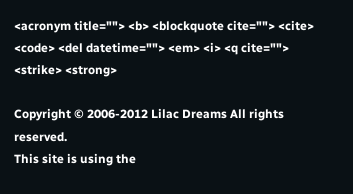<acronym title=""> <b> <blockquote cite=""> <cite> <code> <del datetime=""> <em> <i> <q cite=""> <strike> <strong>

Copyright © 2006-2012 Lilac Dreams All rights reserved.
This site is using the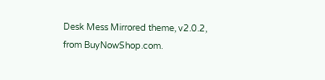Desk Mess Mirrored theme, v2.0.2, from BuyNowShop.com.